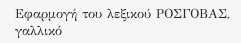Εφαρμογή του λεξικού ΡΟΣΓΟΒΑΣ, γαλλικό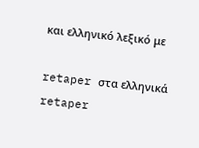και ελληνικό λεξικό με

retaper στα ελληνικά
retaper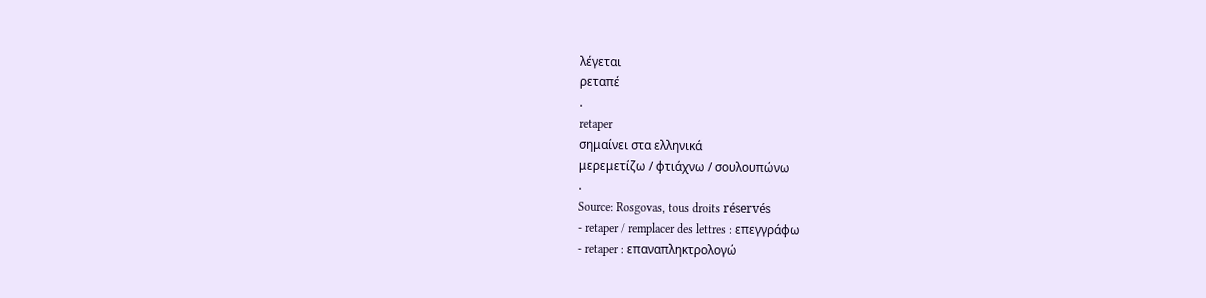λέγεται
ρεταπέ
.
retaper
σημαίνει στα ελληνικά
μερεμετίζω / φτιάχνω / σουλουπώνω
.
Source: Rosgovas, tous droits réservés
- retaper / remplacer des lettres : επεγγράφω
- retaper : επαναπληκτρολογώ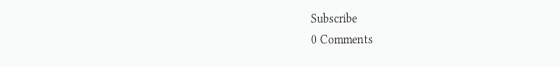Subscribe
0 Comments